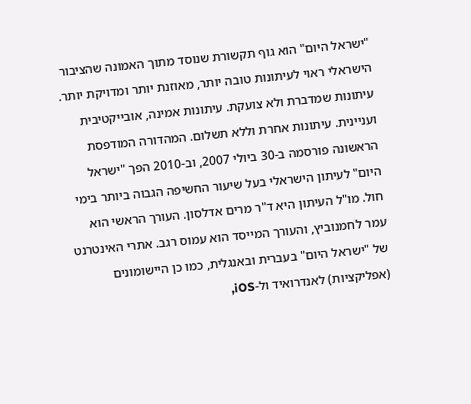"ישראל היום" הוא גוף תקשורת שנוסד מתוך האמונה שהציבור הישראלי ראוי לעיתונות טובה יותר, מאוזנת יותר ומדויקת יותר. עיתונות שמדברת ולא צועקת. עיתונות אמינה, אובייקטיבית ועניינית. עיתונות אחרת וללא תשלום. המהדורה המודפסת הראשונה פורסמה ב-30 ביולי 2007, וב-2010 הפך "ישראל היום" לעיתון הישראלי בעל שיעור החשיפה הגבוה ביותר בימי חול. מו"ל העיתון היא ד"ר מרים אדלסון. העורך הראשי הוא עמר לחמנוביץ, והעורך המייסד הוא עמוס רגב. אתרי האינטרנט של "ישראל היום" בעברית ובאנגלית, כמו כן היישומונים (אפליקציות) לאנדרואיד ול-iOS,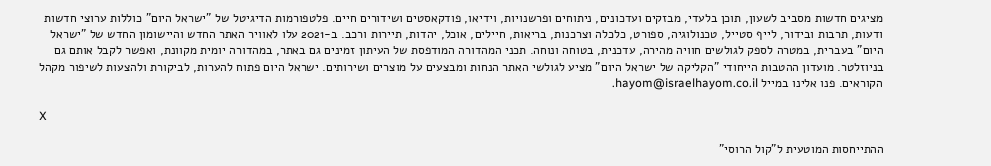מציגים חדשות מסביב לשעון, תוכן בלעדי, מבזקים ועדכונים, ניתוחים ופרשנויות, וידיאו, פודקאסטים ושידורים חיים. פלטפורמות הדיגיטל של "ישראל היום" כוללות ערוצי חדשות ודעות, תרבות ובידור, לייף סטייל, טכנולוגיה, ספורט, כלכלה וצרכנות, בריאות, חיילים, אוכל, יהדות, תיירות ורכב. ב-2021 עלו לאוויר האתר החדש והיישומון החדש של "ישראל היום" בעברית, במטרה לספק לגולשים חוויה מהירה, עדכנית, בטוחה ונוחה. תכני המהדורה המודפסת של העיתון זמינים גם באתר, במהדורה יומית מקוונת, ואפשר לקבל אותם גם בניוזלטר. מועדון ההטבות הייחודי "הקליקה של ישראל היום" מציע לגולשי האתר הנחות ומבצעים על מוצרים ושירותים. ישראל היום פתוח להערות, לביקורת ולהצעות לשיפור מקהל הקוראים. פנו אלינו במייל hayom@israelhayom.co.il.

X

ההתייחסות המוטעית ל"קול הרוסי"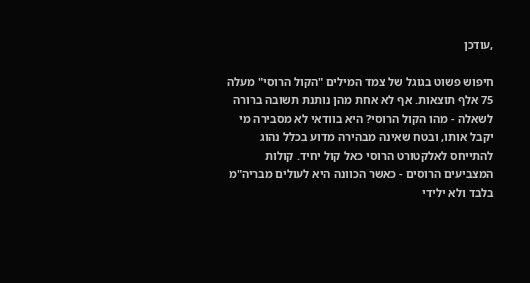,עודכן

חיפוש פשוט בגוגל של צמד המילים "הקול הרוסי" מעלה 75 אלף תוצאות. אף לא אחת מהן נותנת תשובה ברורה לשאלה - מהו הקול הרוסי? היא בוודאי לא מסבירה מי יקבל אותו, ובטח שאינה מבהירה מדוע בכלל נהוג להתייחס לאלקטורט הרוסי כאל קול יחיד. קולות המצביעים הרוסים - כאשר הכוונה היא לעולים מבריה"מ בלבד ולא ילידי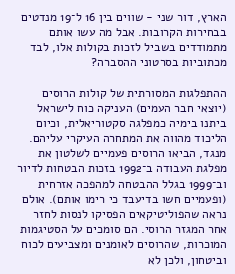הארץ, דור שני - שווים בין 16 ל־19 מנדטים בבחירות הקרובות. אבל מה עשו אותם מתמודדים בשביל לזכות בקולות אלו, לבד מכתוביות בסרטוני ההסברה?

ההתפלגות המסורתית של קולות הרוסים (יוצאי חבר העמים) העניקה כוח לישראל ביתנו בימיה כמפלגה סקטוריאלית, וכיום הליכוד מהווה את המתחרה העיקרי עליהם. מנגד, הביאו הרוסים פעמיים לשלטון את מפלגת העבודה ב־1992 בזכות הבטחות לדיור וב־1999 בגלל ההבטחה למהפכה אזרחית (ופעמיים חשו בדיעבד כי רימו אותם). אולם נראה שהפוליטיקאים הפסיקו לנסות לחזר אחר המגזר הרוסי. הם סומכים על הסטיגמות המוכרות, שהרוסים לאומנים ומצביעים לכוח וביטחון, ולכן לא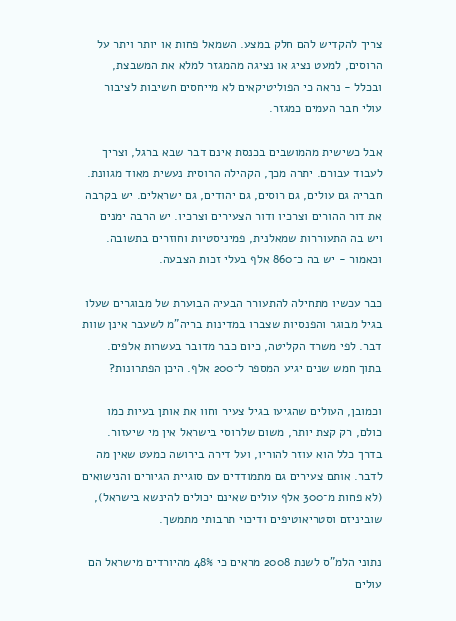צריך להקדיש להם חלק במצע. השמאל פחות או יותר ויתר על הרוסים, למעט נציג או נציגה מהמגזר למלא את המשבצת, ובכלל - נראה כי הפוליטיקאים לא מייחסים חשיבות לציבור עולי חבר העמים כמגזר.

אבל כשישית מהמושבים בכנסת אינם דבר שבא ברגל, וצריך לעבוד עבורם. יתרה מכך, הקהילה הרוסית נעשית מאוד מגוונת. חבריה גם עולים, גם רוסים, גם יהודים, גם ישראלים. יש בקרבה את דור ההורים וצרכיו ודור הצעירים וצרכיו. יש הרבה ימנים ויש בה התעוררות שמאלנית, פמיניסטיות וחוזרים בתשובה. וכאמור - יש בה כ־860 אלף בעלי זכות הצבעה.

כבר עכשיו מתחילה להתעורר הבעיה הבוערת של מבוגרים שעלו בגיל מבוגר והפנסיות שצברו במדינות בריה"מ לשעבר אינן שוות דבר. לפי משרד הקליטה, כיום כבר מדובר בעשרות אלפים. בתוך חמש שנים יגיע המספר ל־200 אלף. היכן הפתרונות?

וכמובן, העולים שהגיעו בגיל צעיר וחוו את אותן בעיות כמו כולם, רק קצת יותר, משום שלרוסי בישראל אין מי שיעזור. בדרך כלל הוא עוזר להוריו, ועל דירה בירושה כמעט שאין מה לדבר. אותם צעירים גם מתמודדים עם סוגיית הגיורים והנישואים (לא פחות מ־300 אלף עולים שאינם יכולים להינשא בישראל), שוביניזם וסטריאוטיפים ודיכוי תרבותי מתמשך.

נתוני הלמ"ס לשנת 2008 מראים כי 48% מהיורדים מישראל הם עולים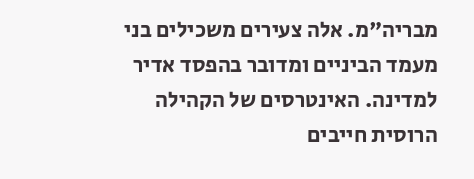מבריה"מ. אלה צעירים משכילים בני מעמד הביניים ומדובר בהפסד אדיר למדינה. האינטרסים של הקהילה הרוסית חייבים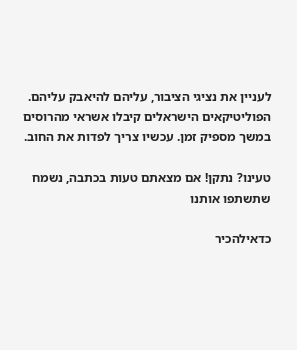לעניין את נציגי הציבור, עליהם להיאבק עליהם. הפוליטיקאים הישראלים קיבלו אשראי מהרוסים במשך מספיק זמן. עכשיו צריך לפדות את החוב.

טעינו? נתקן! אם מצאתם טעות בכתבה, נשמח שתשתפו אותנו

כדאילהכיר